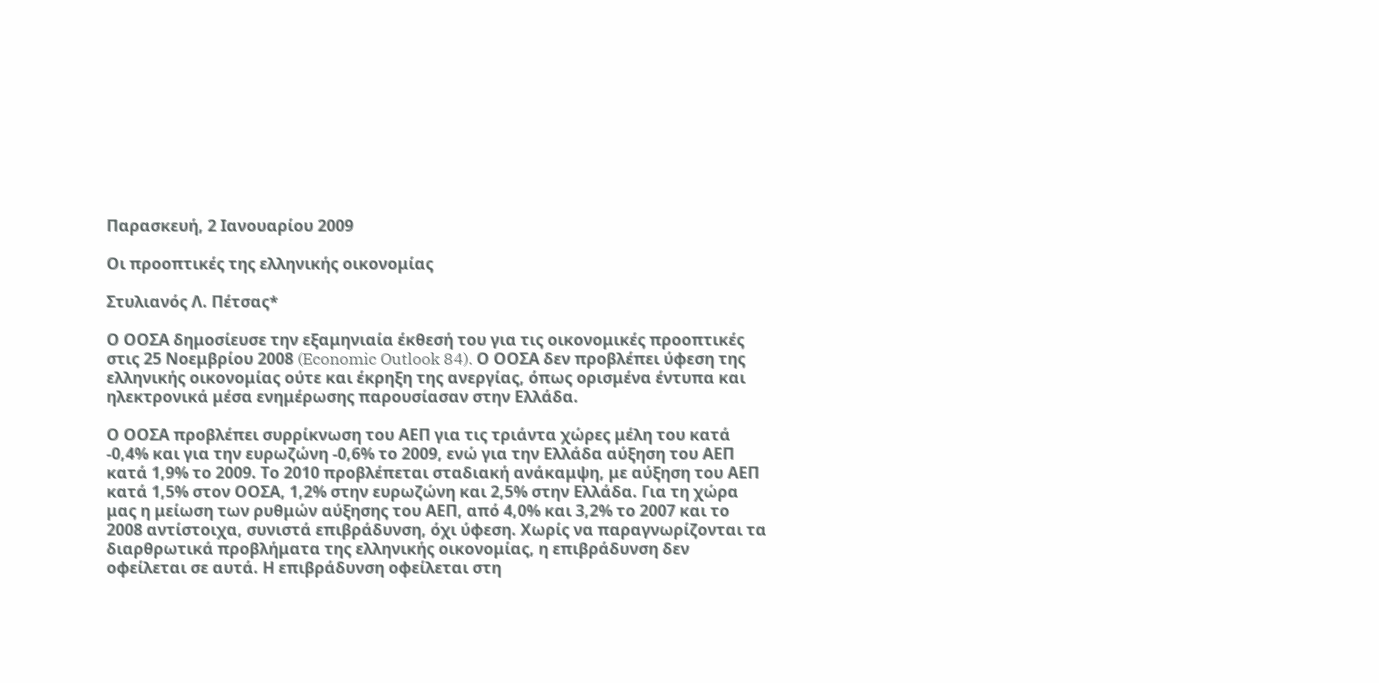Παρασκευή, 2 Ιανουαρίου 2009

Οι προοπτικές της ελληνικής οικονομίας

Στυλιανός Λ. Πέτσας*

Ο ΟΟΣΑ δημοσίευσε την εξαμηνιαία έκθεσή του για τις οικονομικές προοπτικές στις 25 Νοεμβρίου 2008 (Economic Outlook 84). Ο ΟΟΣΑ δεν προβλέπει ύφεση της ελληνικής οικονομίας ούτε και έκρηξη της ανεργίας, όπως ορισμένα έντυπα και ηλεκτρονικά μέσα ενημέρωσης παρουσίασαν στην Ελλάδα.

Ο ΟΟΣΑ προβλέπει συρρίκνωση του ΑΕΠ για τις τριάντα χώρες μέλη του κατά -0,4% και για την ευρωζώνη -0,6% το 2009, ενώ για την Ελλάδα αύξηση του ΑΕΠ κατά 1,9% το 2009. Το 2010 προβλέπεται σταδιακή ανάκαμψη, με αύξηση του ΑΕΠ κατά 1,5% στον ΟΟΣΑ, 1,2% στην ευρωζώνη και 2,5% στην Ελλάδα. Για τη χώρα μας η μείωση των ρυθμών αύξησης του ΑΕΠ, από 4,0% και 3,2% το 2007 και το 2008 αντίστοιχα, συνιστά επιβράδυνση, όχι ύφεση. Χωρίς να παραγνωρίζονται τα διαρθρωτικά προβλήματα της ελληνικής οικονομίας, η επιβράδυνση δεν οφείλεται σε αυτά. Η επιβράδυνση οφείλεται στη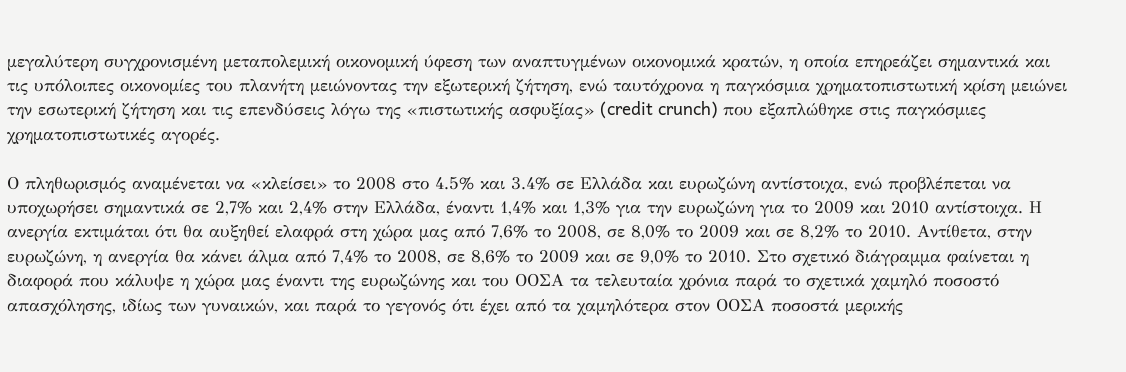μεγαλύτερη συγχρονισμένη μεταπολεμική οικονομική ύφεση των αναπτυγμένων οικονομικά κρατών, η οποία επηρεάζει σημαντικά και τις υπόλοιπες οικονομίες του πλανήτη μειώνοντας την εξωτερική ζήτηση, ενώ ταυτόχρονα η παγκόσμια χρηματοπιστωτική κρίση μειώνει την εσωτερική ζήτηση και τις επενδύσεις λόγω της «πιστωτικής ασφυξίας» (credit crunch) που εξαπλώθηκε στις παγκόσμιες χρηματοπιστωτικές αγορές.

Ο πληθωρισμός αναμένεται να «κλείσει» το 2008 στο 4.5% και 3.4% σε Ελλάδα και ευρωζώνη αντίστοιχα, ενώ προβλέπεται να υποχωρήσει σημαντικά σε 2,7% και 2,4% στην Ελλάδα, έναντι 1,4% και 1,3% για την ευρωζώνη για το 2009 και 2010 αντίστοιχα. Η ανεργία εκτιμάται ότι θα αυξηθεί ελαφρά στη χώρα μας από 7,6% το 2008, σε 8,0% το 2009 και σε 8,2% το 2010. Αντίθετα, στην ευρωζώνη, η ανεργία θα κάνει άλμα από 7,4% το 2008, σε 8,6% το 2009 και σε 9,0% το 2010. Στο σχετικό διάγραμμα φαίνεται η διαφορά που κάλυψε η χώρα μας έναντι της ευρωζώνης και του ΟΟΣΑ τα τελευταία χρόνια παρά το σχετικά χαμηλό ποσοστό απασχόλησης, ιδίως των γυναικών, και παρά το γεγονός ότι έχει από τα χαμηλότερα στον ΟΟΣΑ ποσοστά μερικής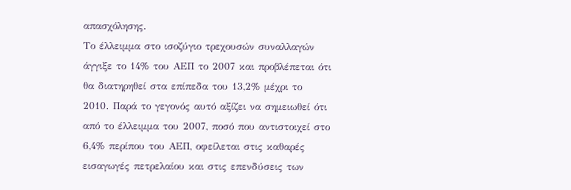απασχόλησης.
Το έλλειμμα στο ισοζύγιο τρεχουσών συναλλαγών άγγιξε το 14% του ΑΕΠ το 2007 και προβλέπεται ότι θα διατηρηθεί στα επίπεδα του 13,2% μέχρι το 2010. Παρά το γεγονός αυτό αξίζει να σημειωθεί ότι από το έλλειμμα του 2007, ποσό που αντιστοιχεί στο 6,4% περίπου του ΑΕΠ, οφείλεται στις καθαρές εισαγωγές πετρελαίου και στις επενδύσεις των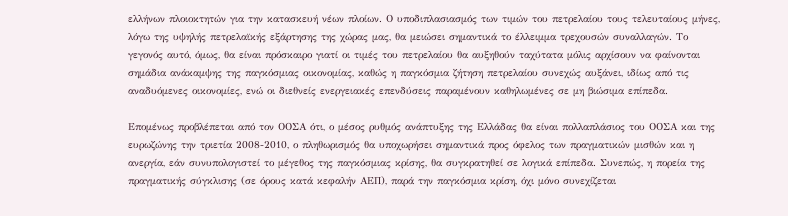ελλήνων πλοιοκτητών για την κατασκευή νέων πλοίων. Ο υποδιπλασιασμός των τιμών του πετρελαίου τους τελευταίους μήνες, λόγω της υψηλής πετρελαϊκής εξάρτησης της χώρας μας, θα μειώσει σημαντικά το έλλειμμα τρεχουσών συναλλαγών. Το γεγονός αυτό, όμως, θα είναι πρόσκαιρο γιατί οι τιμές του πετρελαίου θα αυξηθούν ταχύτατα μόλις αρχίσουν να φαίνονται σημάδια ανάκαμψης της παγκόσμιας οικονομίας, καθώς η παγκόσμια ζήτηση πετρελαίου συνεχώς αυξάνει, ιδίως από τις αναδυόμενες οικονομίες, ενώ οι διεθνείς ενεργειακές επενδύσεις παραμένουν καθηλωμένες σε μη βιώσιμα επίπεδα.

Επομένως προβλέπεται από τον ΟΟΣΑ ότι, ο μέσος ρυθμός ανάπτυξης της Ελλάδας θα είναι πολλαπλάσιος του ΟΟΣΑ και της ευρωζώνης την τριετία 2008-2010, ο πληθωρισμός θα υποχωρήσει σημαντικά προς όφελος των πραγματικών μισθών και η ανεργία, εάν συνυπολογιστεί το μέγεθος της παγκόσμιας κρίσης, θα συγκρατηθεί σε λογικά επίπεδα. Συνεπώς, η πορεία της πραγματικής σύγκλισης (σε όρους κατά κεφαλήν ΑΕΠ), παρά την παγκόσμια κρίση, όχι μόνο συνεχίζεται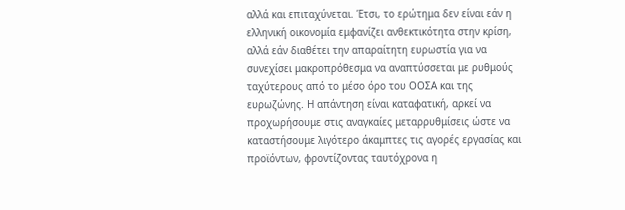αλλά και επιταχύνεται. Έτσι, το ερώτημα δεν είναι εάν η ελληνική οικονομία εμφανίζει ανθεκτικότητα στην κρίση, αλλά εάν διαθέτει την απαραίτητη ευρωστία για να συνεχίσει μακροπρόθεσμα να αναπτύσσεται με ρυθμούς ταχύτερους από το μέσο όρο του ΟΟΣΑ και της ευρωζώνης. Η απάντηση είναι καταφατική, αρκεί να προχωρήσουμε στις αναγκαίες μεταρρυθμίσεις ώστε να καταστήσουμε λιγότερο άκαμπτες τις αγορές εργασίας και προϊόντων, φροντίζοντας ταυτόχρονα η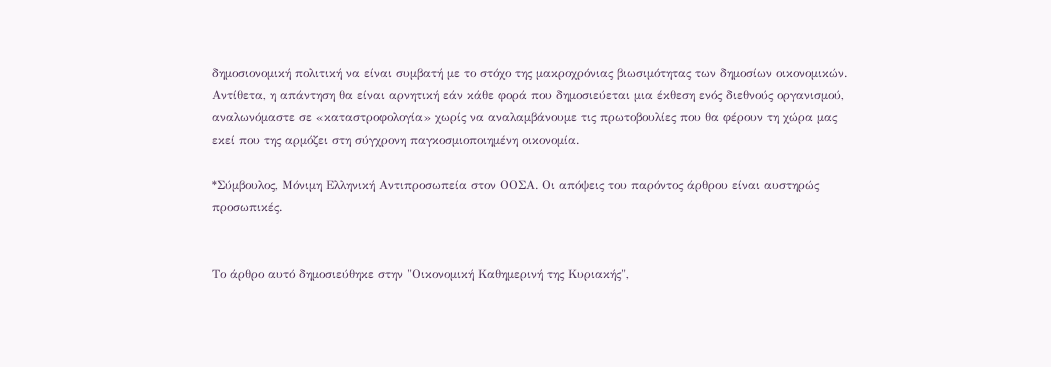δημοσιονομική πολιτική να είναι συμβατή με το στόχο της μακροχρόνιας βιωσιμότητας των δημοσίων οικονομικών. Αντίθετα, η απάντηση θα είναι αρνητική εάν κάθε φορά που δημοσιεύεται μια έκθεση ενός διεθνούς οργανισμού, αναλωνόμαστε σε «καταστροφολογία» χωρίς να αναλαμβάνουμε τις πρωτοβουλίες που θα φέρουν τη χώρα μας εκεί που της αρμόζει στη σύγχρονη παγκοσμιοποιημένη οικονομία.

*Σύμβουλος, Μόνιμη Ελληνική Αντιπροσωπεία στον ΟΟΣΑ. Οι απόψεις του παρόντος άρθρου είναι αυστηρώς προσωπικές.


Το άρθρο αυτό δημοσιεύθηκε στην "Οικονομική Καθημερινή της Κυριακής",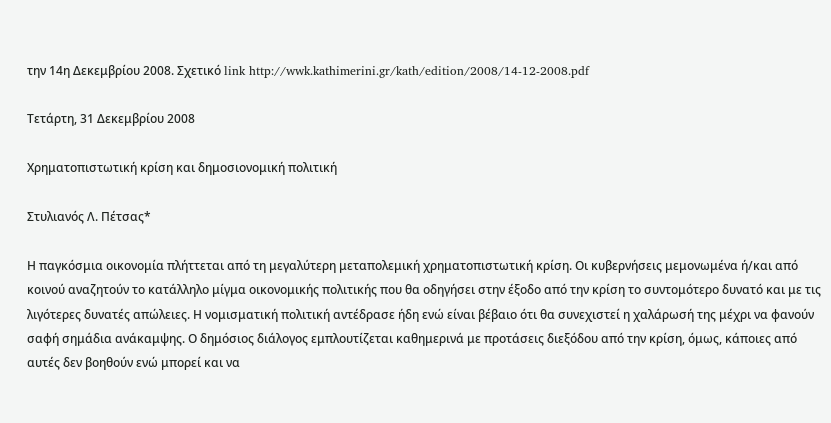την 14η Δεκεμβρίου 2008. Σχετικό link http://wwk.kathimerini.gr/kath/edition/2008/14-12-2008.pdf

Τετάρτη, 31 Δεκεμβρίου 2008

Χρηματοπιστωτική κρίση και δημοσιονομική πολιτική

Στυλιανός Λ. Πέτσας*

Η παγκόσμια οικονομία πλήττεται από τη μεγαλύτερη μεταπολεμική χρηματοπιστωτική κρίση. Οι κυβερνήσεις μεμονωμένα ή/και από κοινού αναζητούν το κατάλληλο μίγμα οικονομικής πολιτικής που θα οδηγήσει στην έξοδο από την κρίση το συντομότερο δυνατό και με τις λιγότερες δυνατές απώλειες. Η νομισματική πολιτική αντέδρασε ήδη ενώ είναι βέβαιο ότι θα συνεχιστεί η χαλάρωσή της μέχρι να φανούν σαφή σημάδια ανάκαμψης. Ο δημόσιος διάλογος εμπλουτίζεται καθημερινά με προτάσεις διεξόδου από την κρίση, όμως, κάποιες από αυτές δεν βοηθούν ενώ μπορεί και να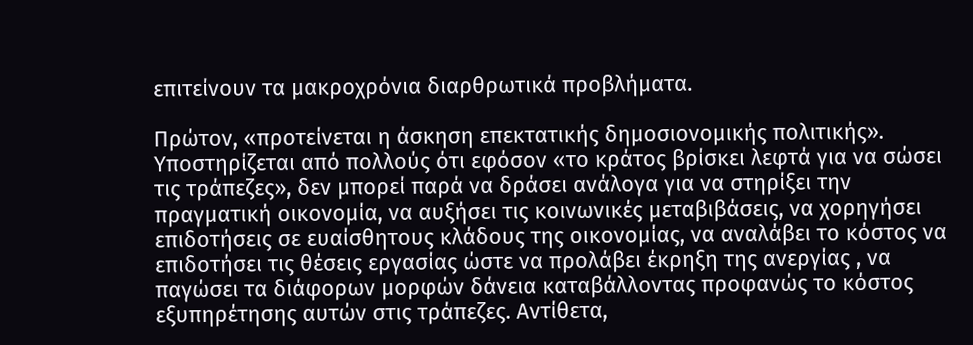επιτείνουν τα μακροχρόνια διαρθρωτικά προβλήματα.

Πρώτον, «προτείνεται η άσκηση επεκτατικής δημοσιονομικής πολιτικής». Υποστηρίζεται από πολλούς ότι εφόσον «το κράτος βρίσκει λεφτά για να σώσει τις τράπεζες», δεν μπορεί παρά να δράσει ανάλογα για να στηρίξει την πραγματική οικονομία, να αυξήσει τις κοινωνικές μεταβιβάσεις, να χορηγήσει επιδοτήσεις σε ευαίσθητους κλάδους της οικονομίας, να αναλάβει το κόστος να επιδοτήσει τις θέσεις εργασίας ώστε να προλάβει έκρηξη της ανεργίας , να παγώσει τα διάφορων μορφών δάνεια καταβάλλοντας προφανώς το κόστος εξυπηρέτησης αυτών στις τράπεζες. Αντίθετα,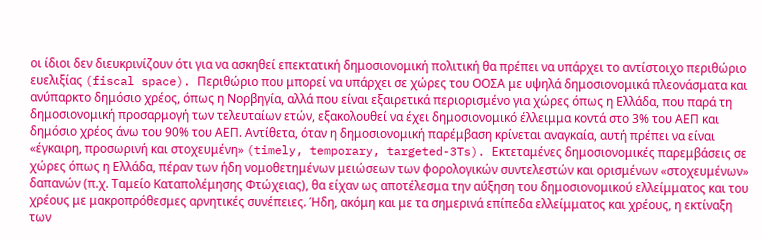οι ίδιοι δεν διευκρινίζουν ότι για να ασκηθεί επεκτατική δημοσιονομική πολιτική θα πρέπει να υπάρχει το αντίστοιχο περιθώριο ευελιξίας (fiscal space). Περιθώριο που μπορεί να υπάρχει σε χώρες του ΟΟΣΑ με υψηλά δημοσιονομικά πλεονάσματα και ανύπαρκτο δημόσιο χρέος, όπως η Νορβηγία, αλλά που είναι εξαιρετικά περιορισμένο για χώρες όπως η Ελλάδα, που παρά τη δημοσιονομική προσαρμογή των τελευταίων ετών, εξακολουθεί να έχει δημοσιονομικό έλλειμμα κοντά στο 3% του ΑΕΠ και δημόσιο χρέος άνω του 90% του ΑΕΠ. Αντίθετα, όταν η δημοσιονομική παρέμβαση κρίνεται αναγκαία, αυτή πρέπει να είναι «έγκαιρη, προσωρινή και στοχευμένη» (timely, temporary, targeted-3Ts). Εκτεταμένες δημοσιονομικές παρεμβάσεις σε χώρες όπως η Ελλάδα, πέραν των ήδη νομοθετημένων μειώσεων των φορολογικών συντελεστών και ορισμένων «στοχευμένων» δαπανών (π.χ. Ταμείο Καταπολέμησης Φτώχειας), θα είχαν ως αποτέλεσμα την αύξηση του δημοσιονομικού ελλείμματος και του χρέους με μακροπρόθεσμες αρνητικές συνέπειες. Ήδη, ακόμη και με τα σημερινά επίπεδα ελλείμματος και χρέους, η εκτίναξη των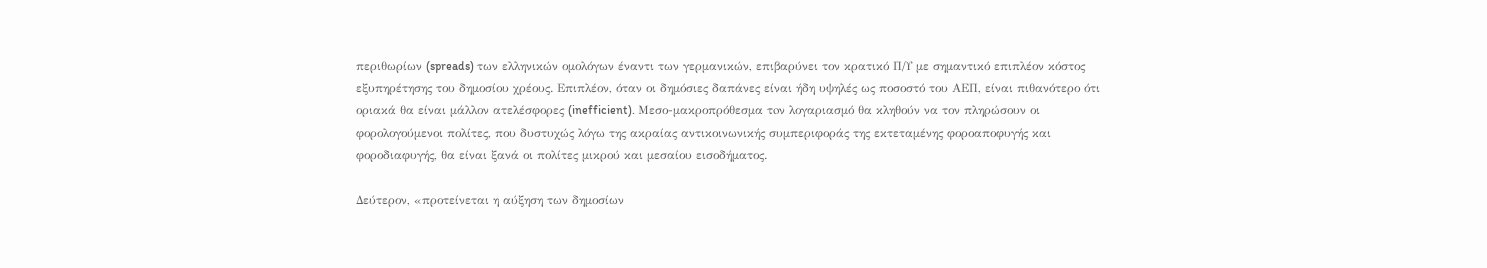περιθωρίων (spreads) των ελληνικών ομολόγων έναντι των γερμανικών, επιβαρύνει τον κρατικό Π/Υ με σημαντικό επιπλέον κόστος εξυπηρέτησης του δημοσίου χρέους. Επιπλέον, όταν οι δημόσιες δαπάνες είναι ήδη υψηλές ως ποσοστό του ΑΕΠ, είναι πιθανότερο ότι οριακά θα είναι μάλλον ατελέσφορες (inefficient). Μεσο-μακροπρόθεσμα τoν λογαριασμό θα κληθούν να τον πληρώσουν οι φορολογούμενοι πολίτες, που δυστυχώς λόγω της ακραίας αντικοινωνικής συμπεριφοράς της εκτεταμένης φοροαποφυγής και φοροδιαφυγής, θα είναι ξανά οι πολίτες μικρού και μεσαίου εισοδήματος.

Δεύτερον, «προτείνεται η αύξηση των δημοσίων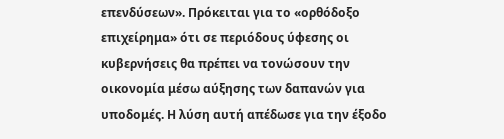επενδύσεων». Πρόκειται για το «ορθόδοξο επιχείρημα» ότι σε περιόδους ύφεσης οι κυβερνήσεις θα πρέπει να τονώσουν την οικονομία μέσω αύξησης των δαπανών για υποδομές. Η λύση αυτή απέδωσε για την έξοδο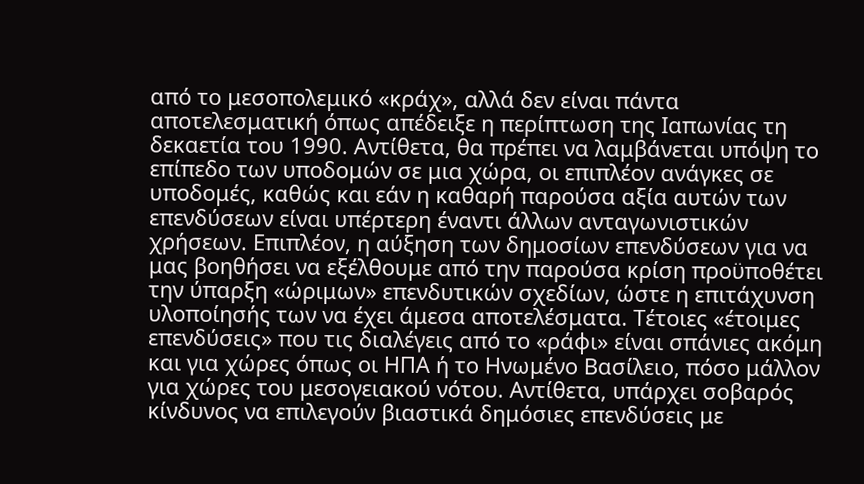από το μεσοπολεμικό «κράχ», αλλά δεν είναι πάντα αποτελεσματική όπως απέδειξε η περίπτωση της Ιαπωνίας τη δεκαετία του 1990. Αντίθετα, θα πρέπει να λαμβάνεται υπόψη το επίπεδο των υποδομών σε μια χώρα, οι επιπλέον ανάγκες σε υποδομές, καθώς και εάν η καθαρή παρούσα αξία αυτών των επενδύσεων είναι υπέρτερη έναντι άλλων ανταγωνιστικών χρήσεων. Επιπλέον, η αύξηση των δημοσίων επενδύσεων για να μας βοηθήσει να εξέλθουμε από την παρούσα κρίση προϋποθέτει την ύπαρξη «ώριμων» επενδυτικών σχεδίων, ώστε η επιτάχυνση υλοποίησής των να έχει άμεσα αποτελέσματα. Τέτοιες «έτοιμες επενδύσεις» που τις διαλέγεις από το «ράφι» είναι σπάνιες ακόμη και για χώρες όπως οι ΗΠΑ ή το Ηνωμένο Βασίλειο, πόσο μάλλον για χώρες του μεσογειακού νότου. Αντίθετα, υπάρχει σοβαρός κίνδυνος να επιλεγούν βιαστικά δημόσιες επενδύσεις με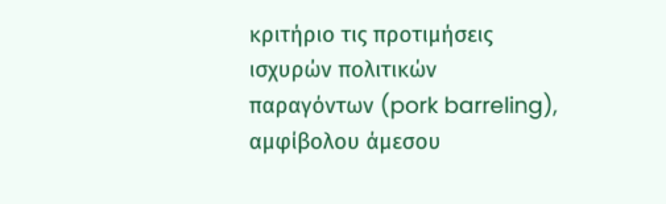κριτήριο τις προτιμήσεις ισχυρών πολιτικών παραγόντων (pork barreling), αμφίβολου άμεσου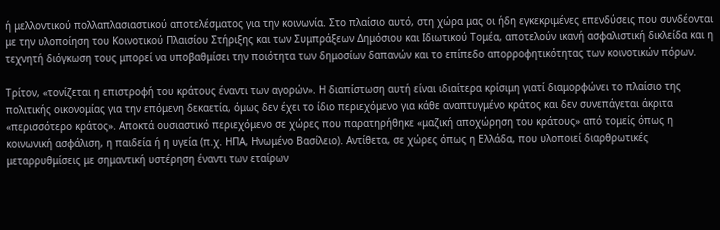ή μελλοντικού πολλαπλασιαστικού αποτελέσματος για την κοινωνία. Στο πλαίσιο αυτό, στη χώρα μας οι ήδη εγκεκριμένες επενδύσεις που συνδέονται με την υλοποίηση του Κοινοτικού Πλαισίου Στήριξης και των Συμπράξεων Δημόσιου και Ιδιωτικού Τομέα, αποτελούν ικανή ασφαλιστική δικλείδα και η τεχνητή διόγκωση τους μπορεί να υποβαθμίσει την ποιότητα των δημοσίων δαπανών και το επίπεδο απορροφητικότητας των κοινοτικών πόρων.

Τρίτον, «τονίζεται η επιστροφή του κράτους έναντι των αγορών». Η διαπίστωση αυτή είναι ιδιαίτερα κρίσιμη γιατί διαμορφώνει το πλαίσιο της πολιτικής οικονομίας για την επόμενη δεκαετία, όμως δεν έχει το ίδιο περιεχόμενο για κάθε αναπτυγμένο κράτος και δεν συνεπάγεται άκριτα «περισσότερο κράτος». Αποκτά ουσιαστικό περιεχόμενο σε χώρες που παρατηρήθηκε «μαζική αποχώρηση του κράτους» από τομείς όπως η κοινωνική ασφάλιση, η παιδεία ή η υγεία (π.χ. ΗΠΑ, Ηνωμένο Βασίλειο). Αντίθετα, σε χώρες όπως η Ελλάδα, που υλοποιεί διαρθρωτικές μεταρρυθμίσεις με σημαντική υστέρηση έναντι των εταίρων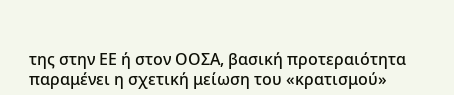της στην ΕΕ ή στον ΟΟΣΑ, βασική προτεραιότητα παραμένει η σχετική μείωση του «κρατισμού»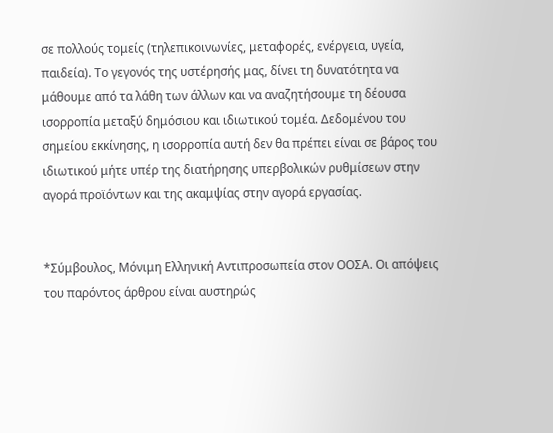σε πολλούς τομείς (τηλεπικοινωνίες, μεταφορές, ενέργεια, υγεία, παιδεία). Το γεγονός της υστέρησής μας, δίνει τη δυνατότητα να μάθουμε από τα λάθη των άλλων και να αναζητήσουμε τη δέουσα ισορροπία μεταξύ δημόσιου και ιδιωτικού τομέα. Δεδομένου του σημείου εκκίνησης, η ισορροπία αυτή δεν θα πρέπει είναι σε βάρος του ιδιωτικού μήτε υπέρ της διατήρησης υπερβολικών ρυθμίσεων στην αγορά προϊόντων και της ακαμψίας στην αγορά εργασίας.


*Σύμβουλος, Μόνιμη Ελληνική Αντιπροσωπεία στον ΟΟΣΑ. Οι απόψεις του παρόντος άρθρου είναι αυστηρώς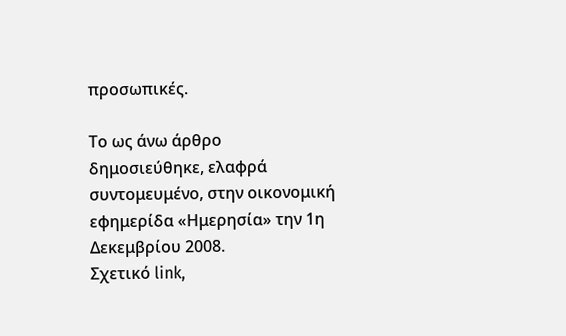προσωπικές.

Το ως άνω άρθρο δημοσιεύθηκε, ελαφρά συντομευμένο, στην οικονομική εφημερίδα «Ημερησία» την 1η Δεκεμβρίου 2008.
Σχετικό link,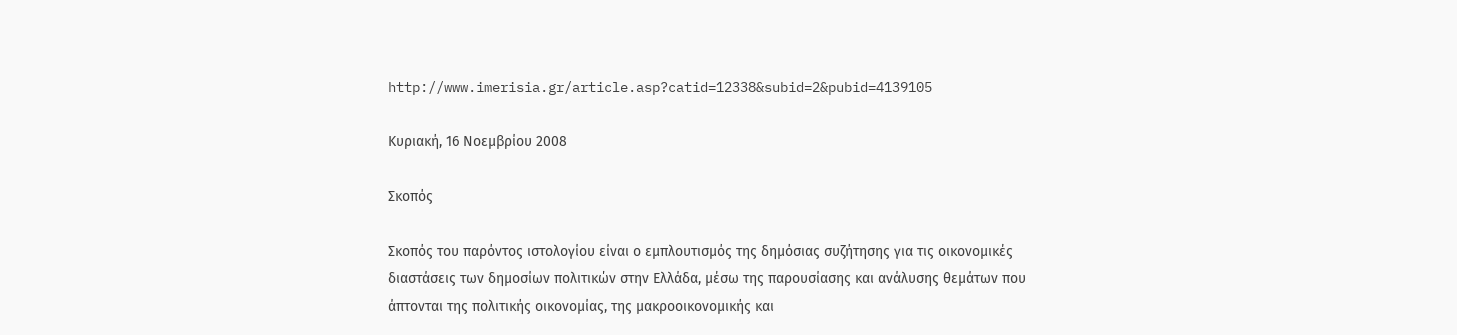http://www.imerisia.gr/article.asp?catid=12338&subid=2&pubid=4139105

Κυριακή, 16 Νοεμβρίου 2008

Σκοπός

Σκοπός του παρόντος ιστολογίου είναι ο εμπλουτισμός της δημόσιας συζήτησης για τις οικονομικές διαστάσεις των δημοσίων πολιτικών στην Ελλάδα, μέσω της παρουσίασης και ανάλυσης θεμάτων που άπτονται της πολιτικής οικονομίας, της μακροοικονομικής και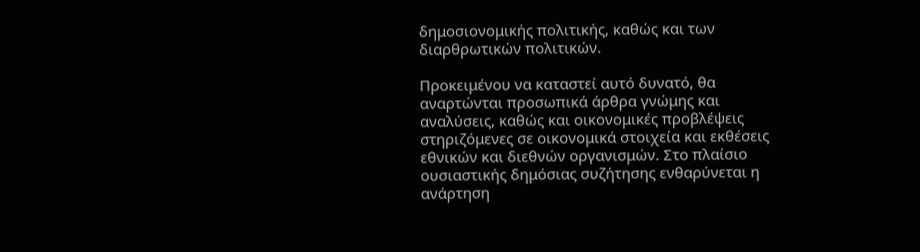δημοσιονομικής πολιτικής, καθώς και των διαρθρωτικών πολιτικών.

Προκειμένου να καταστεί αυτό δυνατό, θα αναρτώνται προσωπικά άρθρα γνώμης και αναλύσεις, καθώς και οικονομικές προβλέψεις στηριζόμενες σε οικονομικά στοιχεία και εκθέσεις εθνικών και διεθνών οργανισμών. Στο πλαίσιο ουσιαστικής δημόσιας συζήτησης ενθαρύνεται η ανάρτηση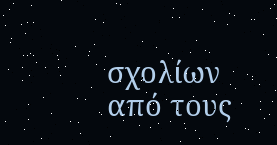σχολίων από τους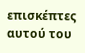επισκέπτες αυτού του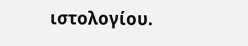ιστολογίου.